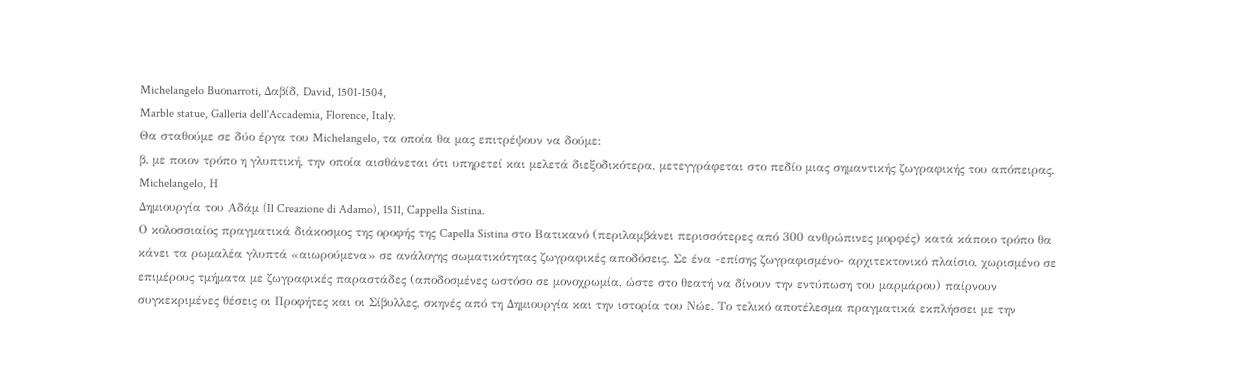Michelangelo Buοnarroti, Δαβίδ, David, 1501-1504,
Marble statue, Galleria dell'Accademia, Florence, Italy.
Θα σταθούμε σε δύο έργα του Michelangelo, τα οποία θα μας επιτρέψουν να δούμε:
β. με ποιον τρόπο η γλυπτική, την οποία αισθάνεται ότι υπηρετεί και μελετά διεξοδικότερα, μετεγγράφεται στο πεδίο μιας σημαντικής ζωγραφικής του απόπειρας.
Michelangelo, Η
Δημιουργία του Αδάμ (Il Creazione di Adamo), 1511, Cappella Sistina.
Ο κολοσσιαίος πραγματικά διάκοσμος της οροφής της Capella Sistina στο Βατικανό (περιλαμβάνει περισσότερες από 300 ανθρώπινες μορφές) κατά κάποιο τρόπο θα κάνει τα ρωμαλέα γλυπτά «αιωρούμενα» σε ανάλογης σωματικότητας ζωγραφικές αποδόσεις. Σε ένα -επίσης ζωγραφισμένο- αρχιτεκτονικό πλαίσιο, χωρισμένο σε επιμέρους τμήματα με ζωγραφικές παραστάδες (αποδοσμένες ωστόσο σε μονοχρωμία, ώστε στο θεατή να δίνουν την εντύπωση του μαρμάρου) παίρνουν συγκεκριμένες θέσεις οι Προφήτες και οι Σίβυλλες, σκηνές από τη Δημιουργία και την ιστορία του Νώε. Το τελικό αποτέλεσμα πραγματικά εκπλήσσει με την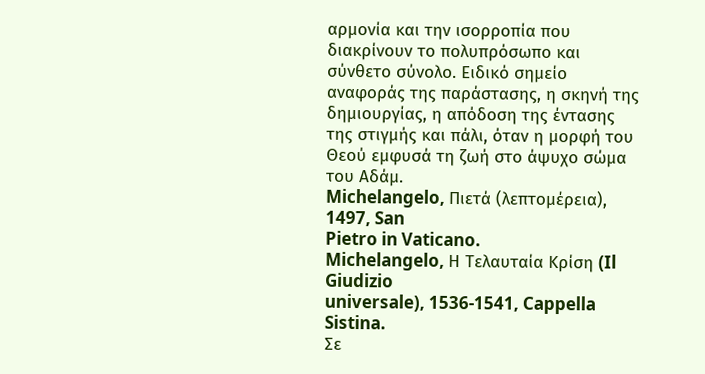αρμονία και την ισορροπία που διακρίνουν το πολυπρόσωπο και σύνθετο σύνολο. Ειδικό σημείο αναφοράς της παράστασης, η σκηνή της δημιουργίας, η απόδοση της έντασης της στιγμής και πάλι, όταν η μορφή του Θεού εμφυσά τη ζωή στο άψυχο σώμα του Αδάμ.
Michelangelo, Πιετά (λεπτομέρεια), 1497, San
Pietro in Vaticano.
Michelangelo, Η Τελαυταία Κρίση (Il Giudizio
universale), 1536-1541, Cappella Sistina.
Σε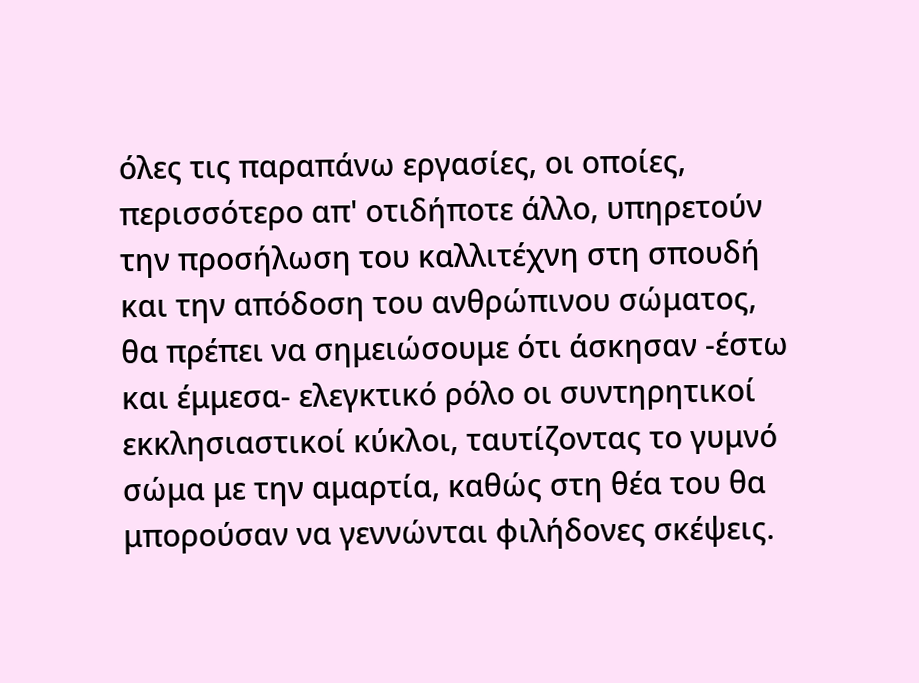όλες τις παραπάνω εργασίες, οι οποίες, περισσότερο απ' οτιδήποτε άλλο, υπηρετούν την προσήλωση του καλλιτέχνη στη σπουδή και την απόδοση του ανθρώπινου σώματος, θα πρέπει να σημειώσουμε ότι άσκησαν -έστω και έμμεσα- ελεγκτικό ρόλο οι συντηρητικοί εκκλησιαστικοί κύκλοι, ταυτίζοντας το γυμνό σώμα με την αμαρτία, καθώς στη θέα του θα μπορούσαν να γεννώνται φιλήδονες σκέψεις.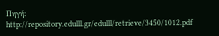Πηγή:
http://repository.edulll.gr/edulll/retrieve/3450/1012.pdf